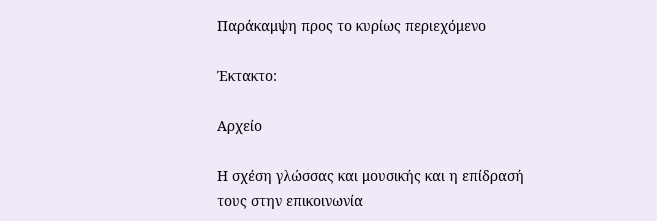Παράκαμψη προς το κυρίως περιεχόμενο

Έκτακτο:

Αρχείο

Η σχέση γλώσσας και μουσικής και η επίδρασή τους στην επικοινωνία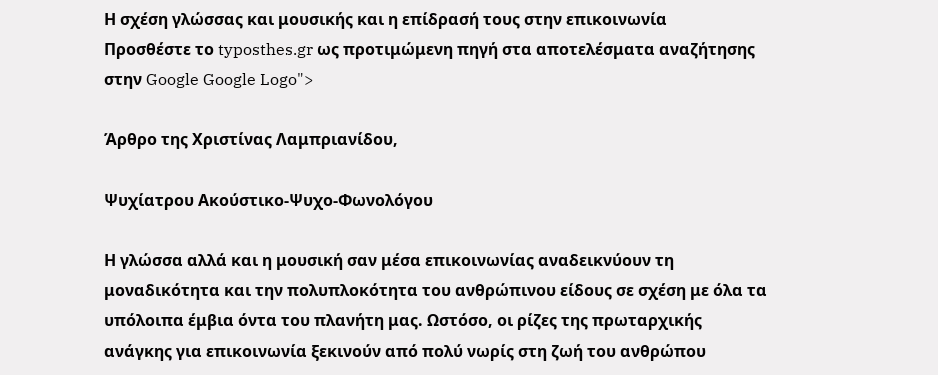Η σχέση γλώσσας και μουσικής και η επίδρασή τους στην επικοινωνία
Προσθέστε το typosthes.gr ως προτιμώμενη πηγή στα αποτελέσματα αναζήτησης στην Google Google Logo">

Άρθρο της Χριστίνας Λαμπριανίδου,

Ψυχίατρου Ακούστικο-Ψυχο-Φωνολόγου

Η γλώσσα αλλά και η μουσική σαν μέσα επικοινωνίας αναδεικνύουν τη μοναδικότητα και την πολυπλοκότητα του ανθρώπινου είδους σε σχέση με όλα τα υπόλοιπα έμβια όντα του πλανήτη μας. Ωστόσο, οι ρίζες της πρωταρχικής ανάγκης για επικοινωνία ξεκινούν από πολύ νωρίς στη ζωή του ανθρώπου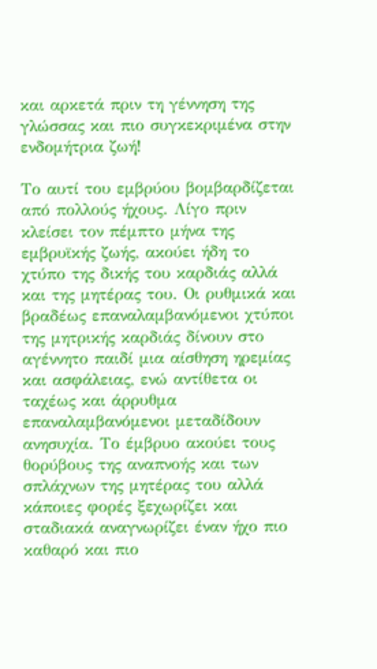και αρκετά πριν τη γέννηση της γλώσσας και πιο συγκεκριμένα στην ενδομήτρια ζωή!

Το αυτί του εμβρύου βομβαρδίζεται από πολλούς ήχους. Λίγο πριν κλείσει τον πέμπτο μήνα της εμβρυϊκής ζωής, ακούει ήδη το χτύπο της δικής του καρδιάς αλλά και της μητέρας του. Οι ρυθμικά και βραδέως επαναλαμβανόμενοι χτύποι της μητρικής καρδιάς δίνουν στο αγέννητο παιδί μια αίσθηση ηρεμίας και ασφάλειας, ενώ αντίθετα οι ταχέως και άρρυθμα επαναλαμβανόμενοι μεταδίδουν ανησυχία. Το έμβρυο ακούει τους θορύβους της αναπνοής και των σπλάχνων της μητέρας του αλλά κάποιες φορές ξεχωρίζει και σταδιακά αναγνωρίζει έναν ήχο πιο καθαρό και πιο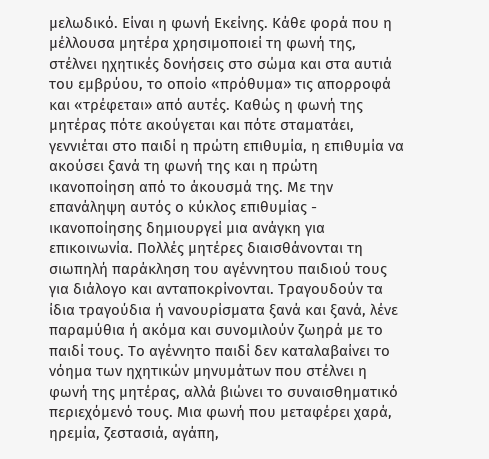μελωδικό. Είναι η φωνή Εκείνης. Κάθε φορά που η μέλλουσα μητέρα χρησιμοποιεί τη φωνή της, στέλνει ηχητικές δονήσεις στο σώμα και στα αυτιά του εμβρύου, το οποίο «πρόθυμα» τις απορροφά και «τρέφεται» από αυτές. Καθώς η φωνή της μητέρας πότε ακούγεται και πότε σταματάει, γεννιέται στο παιδί η πρώτη επιθυμία, η επιθυμία να ακούσει ξανά τη φωνή της και η πρώτη ικανοποίηση από το άκουσμά της. Με την επανάληψη αυτός ο κύκλος επιθυμίας - ικανοποίησης δημιουργεί μια ανάγκη για επικοινωνία. Πολλές μητέρες διαισθάνονται τη σιωπηλή παράκληση του αγέννητου παιδιού τους για διάλογο και ανταποκρίνονται. Τραγουδούν τα ίδια τραγούδια ή νανουρίσματα ξανά και ξανά, λένε παραμύθια ή ακόμα και συνομιλούν ζωηρά με το παιδί τους. Το αγέννητο παιδί δεν καταλαβαίνει το νόημα των ηχητικών μηνυμάτων που στέλνει η φωνή της μητέρας, αλλά βιώνει το συναισθηματικό περιεχόμενό τους. Μια φωνή που μεταφέρει χαρά, ηρεμία, ζεστασιά, αγάπη,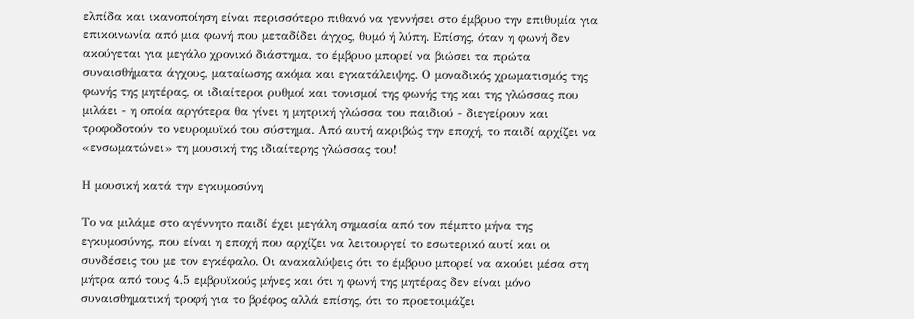ελπίδα και ικανοποίηση είναι περισσότερο πιθανό να γεννήσει στο έμβρυο την επιθυμία για επικοινωνία από μια φωνή που μεταδίδει άγχος, θυμό ή λύπη. Επίσης, όταν η φωνή δεν ακούγεται για μεγάλο χρονικό διάστημα, το έμβρυο μπορεί να βιώσει τα πρώτα συναισθήματα άγχους, ματαίωσης ακόμα και εγκατάλειψης. Ο μοναδικός χρωματισμός της φωνής της μητέρας, οι ιδιαίτεροι ρυθμοί και τονισμοί της φωνής της και της γλώσσας που μιλάει - η οποία αργότερα θα γίνει η μητρική γλώσσα του παιδιού - διεγείρουν και τροφοδοτούν το νευρομυϊκό του σύστημα. Από αυτή ακριβώς την εποχή, το παιδί αρχίζει να «ενσωματώνει» τη μουσική της ιδιαίτερης γλώσσας του!

Η μουσική κατά την εγκυμοσύνη

Το να μιλάμε στο αγέννητο παιδί έχει μεγάλη σημασία από τον πέμπτο μήνα της εγκυμοσύνης, που είναι η εποχή που αρχίζει να λειτουργεί το εσωτερικό αυτί και οι συνδέσεις του με τον εγκέφαλο. Οι ανακαλύψεις ότι το έμβρυο μπορεί να ακούει μέσα στη μήτρα από τους 4,5 εμβρυϊκούς μήνες και ότι η φωνή της μητέρας δεν είναι μόνο συναισθηματική τροφή για το βρέφος αλλά επίσης, ότι το προετοιμάζει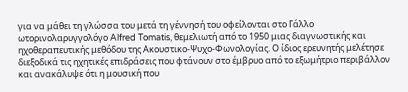για να μάθει τη γλώσσα του μετά τη γέννησή του οφείλονται στο Γάλλο ωτορινολαρυγγολόγο Alfred Tomatis, θεμελιωτή από το 1950 μιας διαγνωστικής και ηχοθεραπευτικής μεθόδου της Ακουστικο-Ψυχο-Φωνολογίας. Ο ίδιος ερευνητής μελέτησε διεξοδικά τις ηχητικές επιδράσεις που φτάνουν στο έμβρυο από το εξωμήτριο περιβάλλον και ανακάλυψε ότι η μουσική που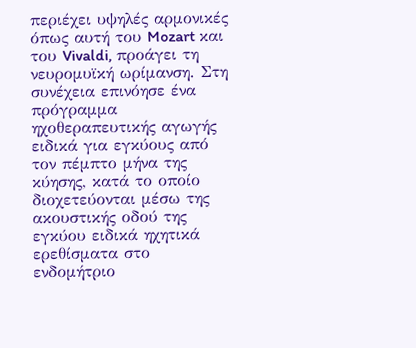περιέχει υψηλές αρμονικές όπως αυτή του Mozart και του Vivaldi, προάγει τη νευρομυϊκή ωρίμανση. Στη συνέχεια επινόησε ένα πρόγραμμα ηχοθεραπευτικής αγωγής ειδικά για εγκύους από τον πέμπτο μήνα της κύησης, κατά το οποίο διοχετεύονται μέσω της ακουστικής οδού της εγκύου ειδικά ηχητικά ερεθίσματα στο ενδομήτριο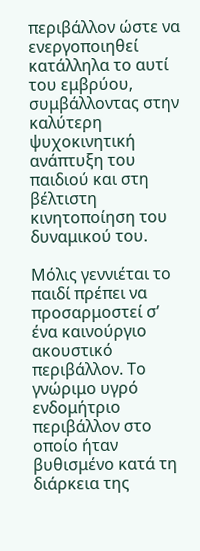περιβάλλον ώστε να ενεργοποιηθεί κατάλληλα το αυτί του εμβρύου, συμβάλλοντας στην καλύτερη ψυχοκινητική ανάπτυξη του παιδιού και στη βέλτιστη κινητοποίηση του δυναμικού του.

Μόλις γεννιέται το παιδί πρέπει να προσαρμοστεί σ’ ένα καινούργιο ακουστικό περιβάλλον. Το γνώριμο υγρό ενδομήτριο περιβάλλον στο οποίο ήταν βυθισμένο κατά τη διάρκεια της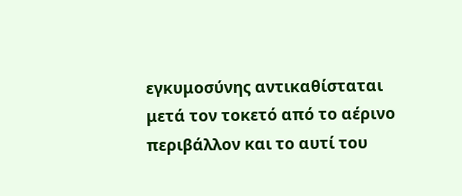εγκυμοσύνης αντικαθίσταται μετά τον τοκετό από το αέρινο περιβάλλον και το αυτί του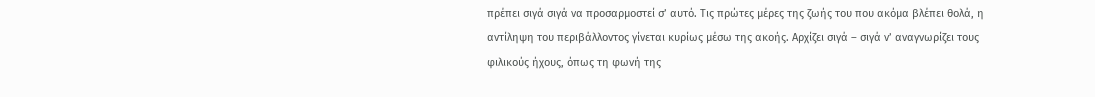πρέπει σιγά σιγά να προσαρμοστεί σ’ αυτό. Τις πρώτες μέρες της ζωής του που ακόμα βλέπει θολά, η αντίληψη του περιβάλλοντος γίνεται κυρίως μέσω της ακοής. Αρχίζει σιγά – σιγά ν’ αναγνωρίζει τους φιλικούς ήχους, όπως τη φωνή της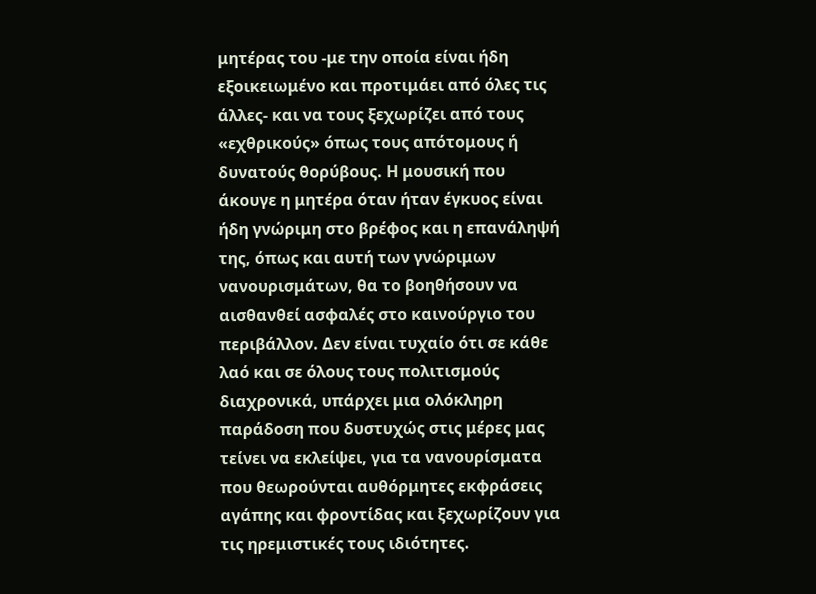μητέρας του -με την οποία είναι ήδη εξοικειωμένο και προτιμάει από όλες τις άλλες- και να τους ξεχωρίζει από τους «εχθρικούς» όπως τους απότομους ή δυνατούς θορύβους. Η μουσική που άκουγε η μητέρα όταν ήταν έγκυος είναι ήδη γνώριμη στο βρέφος και η επανάληψή της, όπως και αυτή των γνώριμων νανουρισμάτων, θα το βοηθήσουν να αισθανθεί ασφαλές στο καινούργιο του περιβάλλον. Δεν είναι τυχαίο ότι σε κάθε λαό και σε όλους τους πολιτισμούς διαχρονικά, υπάρχει μια ολόκληρη παράδοση που δυστυχώς στις μέρες μας τείνει να εκλείψει, για τα νανουρίσματα που θεωρούνται αυθόρμητες εκφράσεις αγάπης και φροντίδας και ξεχωρίζουν για τις ηρεμιστικές τους ιδιότητες.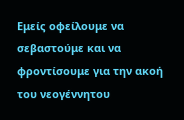Εμείς οφείλουμε να σεβαστούμε και να φροντίσουμε για την ακοή του νεογέννητου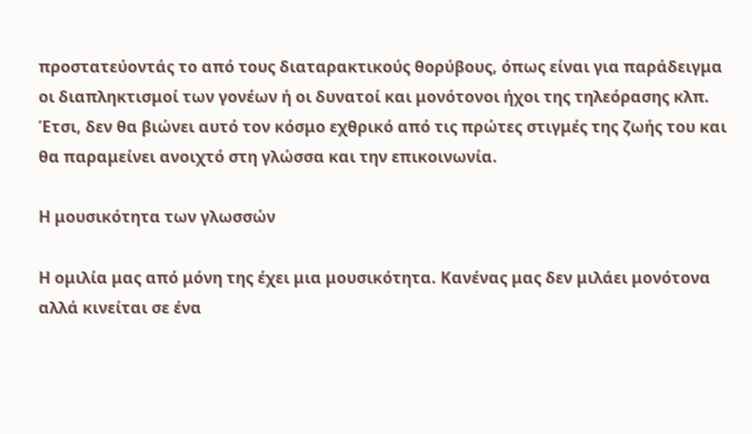προστατεύοντάς το από τους διαταρακτικούς θορύβους, όπως είναι για παράδειγμα οι διαπληκτισμοί των γονέων ή οι δυνατοί και μονότονοι ήχοι της τηλεόρασης κλπ. Έτσι, δεν θα βιώνει αυτό τον κόσμο εχθρικό από τις πρώτες στιγμές της ζωής του και θα παραμείνει ανοιχτό στη γλώσσα και την επικοινωνία.

Η μουσικότητα των γλωσσών

Η ομιλία μας από μόνη της έχει μια μουσικότητα. Κανένας μας δεν μιλάει μονότονα αλλά κινείται σε ένα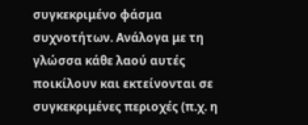συγκεκριμένο φάσμα συχνοτήτων. Ανάλογα με τη γλώσσα κάθε λαού αυτές ποικίλουν και εκτείνονται σε συγκεκριμένες περιοχές (π.χ. η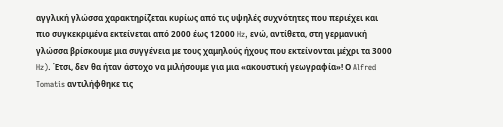αγγλική γλώσσα χαρακτηρίζεται κυρίως από τις υψηλές συχνότητες που περιέχει και πιο συγκεκριμένα εκτείνεται από 2000 έως 12000 Hz, ενώ, αντίθετα, στη γερμανική γλώσσα βρίσκουμε μια συγγένεια με τους χαμηλούς ήχους που εκτείνονται μέχρι τα 3000 Hz). Έτσι, δεν θα ήταν άστοχο να μιλήσουμε για μια «ακουστική γεωγραφία»! Ο Alfred Tomatis αντιλήφθηκε τις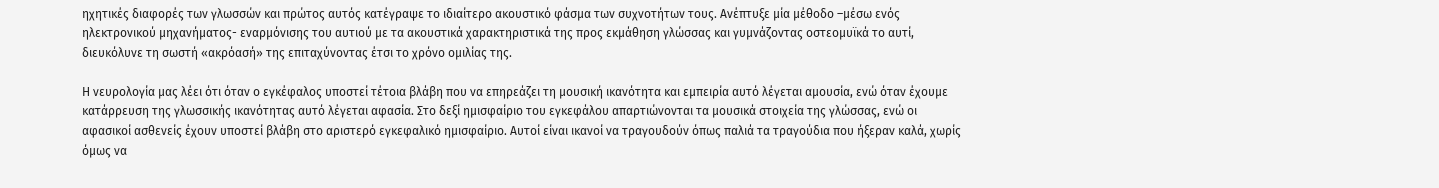ηχητικές διαφορές των γλωσσών και πρώτος αυτός κατέγραψε το ιδιαίτερο ακουστικό φάσμα των συχνοτήτων τους. Ανέπτυξε μία μέθοδο –μέσω ενός ηλεκτρονικού μηχανήματος- εναρμόνισης του αυτιού με τα ακουστικά χαρακτηριστικά της προς εκμάθηση γλώσσας και γυμνάζοντας οστεομυϊκά το αυτί, διευκόλυνε τη σωστή «ακρόασή» της επιταχύνοντας έτσι το χρόνο ομιλίας της.

Η νευρολογία μας λέει ότι όταν ο εγκέφαλος υποστεί τέτοια βλάβη που να επηρεάζει τη μουσική ικανότητα και εμπειρία αυτό λέγεται αμουσία, ενώ όταν έχουμε κατάρρευση της γλωσσικής ικανότητας αυτό λέγεται αφασία. Στο δεξί ημισφαίριο του εγκεφάλου απαρτιώνονται τα μουσικά στοιχεία της γλώσσας, ενώ οι αφασικοί ασθενείς έχουν υποστεί βλάβη στο αριστερό εγκεφαλικό ημισφαίριο. Αυτοί είναι ικανοί να τραγουδούν όπως παλιά τα τραγούδια που ήξεραν καλά, χωρίς όμως να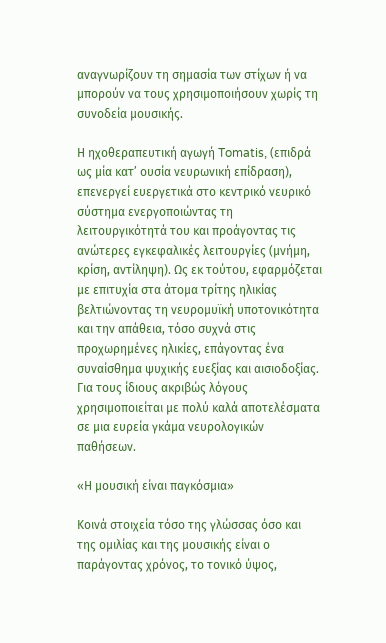αναγνωρίζουν τη σημασία των στίχων ή να μπορούν να τους χρησιμοποιήσουν χωρίς τη συνοδεία μουσικής.

Η ηχοθεραπευτική αγωγή Tomatis, (επιδρά ως μία κατ’ ουσία νευρωνική επίδραση), επενεργεί ευεργετικά στο κεντρικό νευρικό σύστημα ενεργοποιώντας τη λειτουργικότητά του και προάγοντας τις ανώτερες εγκεφαλικές λειτουργίες (μνήμη, κρίση, αντίληψη). Ως εκ τούτου, εφαρμόζεται με επιτυχία στα άτομα τρίτης ηλικίας βελτιώνοντας τη νευρομυϊκή υποτονικότητα και την απάθεια, τόσο συχνά στις προχωρημένες ηλικίες, επάγοντας ένα συναίσθημα ψυχικής ευεξίας και αισιοδοξίας. Για τους ίδιους ακριβώς λόγους χρησιμοποιείται με πολύ καλά αποτελέσματα σε μια ευρεία γκάμα νευρολογικών παθήσεων.

«Η μουσική είναι παγκόσμια»

Κοινά στοιχεία τόσο της γλώσσας όσο και της ομιλίας και της μουσικής είναι ο παράγοντας χρόνος, το τονικό ύψος,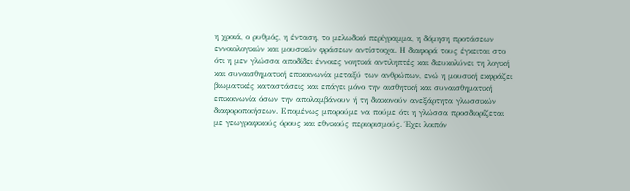η χροιά, ο ρυθμός, η ένταση, το μελωδικό περίγραμμα, η δόμηση προτάσεων εννοιολογικών και μουσικών φράσεων αντίστοιχα. Η διαφορά τους έγκειται στο ότι η μεν γλώσσα αποδίδει έννοιες νοητικά αντιληπτές και διευκολύνει τη λογική και συναισθηματική επικοινωνία μεταξύ των ανθρώπων, ενώ η μουσική εκφράζει βιωματικές καταστάσεις και επάγει μόνο την αισθητική και συναισθηματική επικοινωνία όσων την απολαμβάνουν ή τη διακονούν ανεξάρτητα γλωσσικών διαφοροποιήσεων. Επομένως μπορούμε να πούμε ότι η γλώσσα προσδιορίζεται με γεωγραφικούς όρους και εθνικούς περιορισμούς. Έχει λοιπόν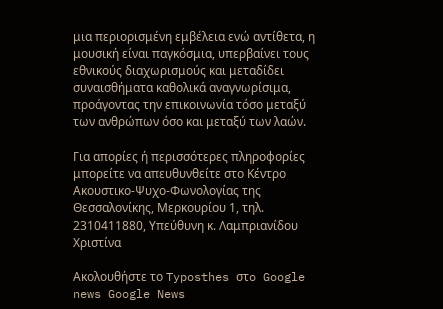μια περιορισμένη εμβέλεια ενώ αντίθετα, η μουσική είναι παγκόσμια, υπερβαίνει τους εθνικούς διαχωρισμούς και μεταδίδει συναισθήματα καθολικά αναγνωρίσιμα, προάγοντας την επικοινωνία τόσο μεταξύ των ανθρώπων όσο και μεταξύ των λαών.

Για απορίες ή περισσότερες πληροφορίες μπορείτε να απευθυνθείτε στο Κέντρο Ακουστικο-Ψυχο-Φωνολογίας της Θεσσαλονίκης, Μερκουρίου 1, τηλ. 2310411880, Υπεύθυνη κ. Λαμπριανίδου Χριστίνα

Ακολουθήστε το Typosthes στo Google news Google News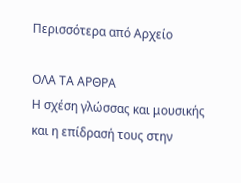Περισσότερα από Αρχείο

ΟΛΑ ΤΑ ΑΡΘΡΑ
Η σχέση γλώσσας και μουσικής και η επίδρασή τους στην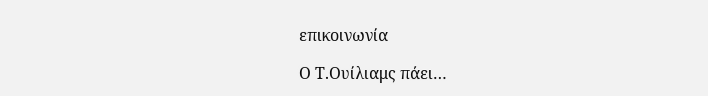επικοινωνία

Ο Τ.Ουίλιαμς πάει…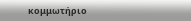κομμωτήριο